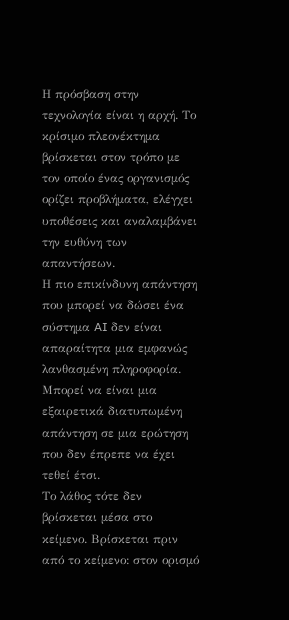Η πρόσβαση στην τεχνολογία είναι η αρχή. Το κρίσιμο πλεονέκτημα βρίσκεται στον τρόπο με τον οποίο ένας οργανισμός ορίζει προβλήματα, ελέγχει υποθέσεις και αναλαμβάνει την ευθύνη των απαντήσεων.
Η πιο επικίνδυνη απάντηση που μπορεί να δώσει ένα σύστημα AI δεν είναι απαραίτητα μια εμφανώς λανθασμένη πληροφορία. Μπορεί να είναι μια εξαιρετικά διατυπωμένη απάντηση σε μια ερώτηση που δεν έπρεπε να έχει τεθεί έτσι.
Το λάθος τότε δεν βρίσκεται μέσα στο κείμενο. Βρίσκεται πριν από το κείμενο: στον ορισμό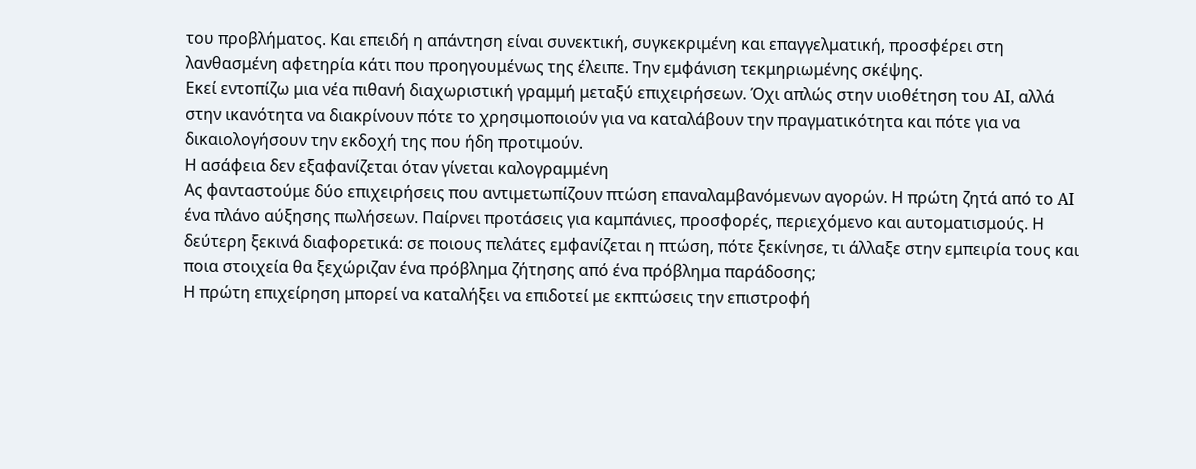του προβλήματος. Και επειδή η απάντηση είναι συνεκτική, συγκεκριμένη και επαγγελματική, προσφέρει στη λανθασμένη αφετηρία κάτι που προηγουμένως της έλειπε. Την εμφάνιση τεκμηριωμένης σκέψης.
Εκεί εντοπίζω μια νέα πιθανή διαχωριστική γραμμή μεταξύ επιχειρήσεων. Όχι απλώς στην υιοθέτηση του AI, αλλά στην ικανότητα να διακρίνουν πότε το χρησιμοποιούν για να καταλάβουν την πραγματικότητα και πότε για να δικαιολογήσουν την εκδοχή της που ήδη προτιμούν.
Η ασάφεια δεν εξαφανίζεται όταν γίνεται καλογραμμένη
Ας φανταστούμε δύο επιχειρήσεις που αντιμετωπίζουν πτώση επαναλαμβανόμενων αγορών. Η πρώτη ζητά από το AI ένα πλάνο αύξησης πωλήσεων. Παίρνει προτάσεις για καμπάνιες, προσφορές, περιεχόμενο και αυτοματισμούς. Η δεύτερη ξεκινά διαφορετικά: σε ποιους πελάτες εμφανίζεται η πτώση, πότε ξεκίνησε, τι άλλαξε στην εμπειρία τους και ποια στοιχεία θα ξεχώριζαν ένα πρόβλημα ζήτησης από ένα πρόβλημα παράδοσης;
Η πρώτη επιχείρηση μπορεί να καταλήξει να επιδοτεί με εκπτώσεις την επιστροφή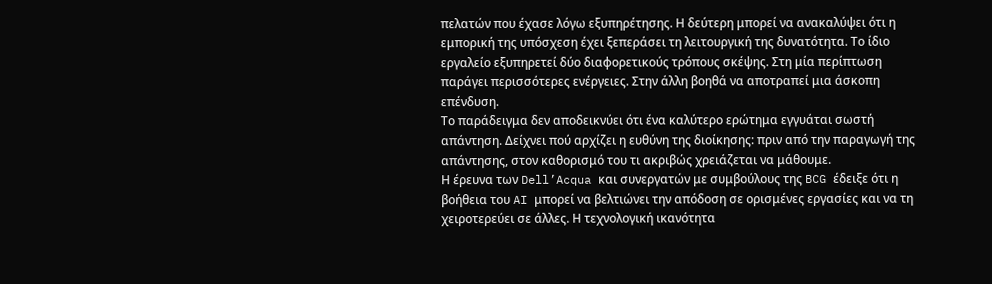πελατών που έχασε λόγω εξυπηρέτησης. Η δεύτερη μπορεί να ανακαλύψει ότι η εμπορική της υπόσχεση έχει ξεπεράσει τη λειτουργική της δυνατότητα. Το ίδιο εργαλείο εξυπηρετεί δύο διαφορετικούς τρόπους σκέψης. Στη μία περίπτωση παράγει περισσότερες ενέργειες. Στην άλλη βοηθά να αποτραπεί μια άσκοπη επένδυση.
Το παράδειγμα δεν αποδεικνύει ότι ένα καλύτερο ερώτημα εγγυάται σωστή απάντηση. Δείχνει πού αρχίζει η ευθύνη της διοίκησης: πριν από την παραγωγή της απάντησης, στον καθορισμό του τι ακριβώς χρειάζεται να μάθουμε.
Η έρευνα των Dell’Acqua και συνεργατών με συμβούλους της BCG έδειξε ότι η βοήθεια του AI μπορεί να βελτιώνει την απόδοση σε ορισμένες εργασίες και να τη χειροτερεύει σε άλλες. Η τεχνολογική ικανότητα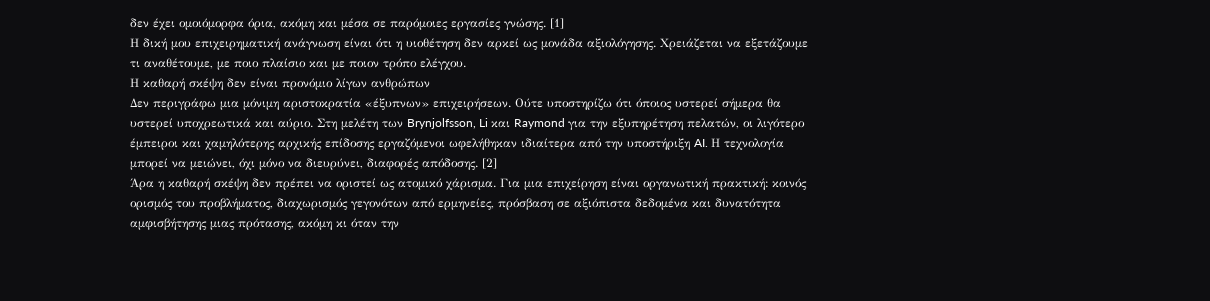δεν έχει ομοιόμορφα όρια, ακόμη και μέσα σε παρόμοιες εργασίες γνώσης. [1]
Η δική μου επιχειρηματική ανάγνωση είναι ότι η υιοθέτηση δεν αρκεί ως μονάδα αξιολόγησης. Χρειάζεται να εξετάζουμε τι αναθέτουμε, με ποιο πλαίσιο και με ποιον τρόπο ελέγχου.
Η καθαρή σκέψη δεν είναι προνόμιο λίγων ανθρώπων
Δεν περιγράφω μια μόνιμη αριστοκρατία «έξυπνων» επιχειρήσεων. Ούτε υποστηρίζω ότι όποιος υστερεί σήμερα θα υστερεί υποχρεωτικά και αύριο. Στη μελέτη των Brynjolfsson, Li και Raymond για την εξυπηρέτηση πελατών, οι λιγότερο έμπειροι και χαμηλότερης αρχικής επίδοσης εργαζόμενοι ωφελήθηκαν ιδιαίτερα από την υποστήριξη AI. Η τεχνολογία μπορεί να μειώνει, όχι μόνο να διευρύνει, διαφορές απόδοσης. [2]
Άρα η καθαρή σκέψη δεν πρέπει να οριστεί ως ατομικό χάρισμα. Για μια επιχείρηση είναι οργανωτική πρακτική: κοινός ορισμός του προβλήματος, διαχωρισμός γεγονότων από ερμηνείες, πρόσβαση σε αξιόπιστα δεδομένα και δυνατότητα αμφισβήτησης μιας πρότασης, ακόμη κι όταν την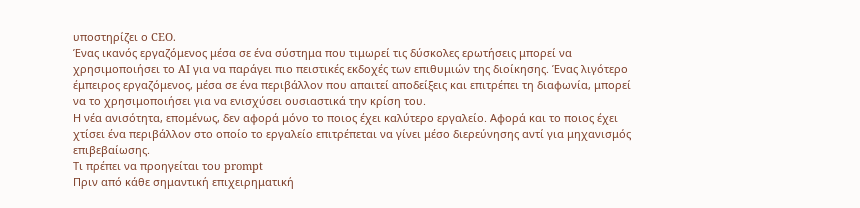υποστηρίζει ο CEO.
Ένας ικανός εργαζόμενος μέσα σε ένα σύστημα που τιμωρεί τις δύσκολες ερωτήσεις μπορεί να χρησιμοποιήσει το AI για να παράγει πιο πειστικές εκδοχές των επιθυμιών της διοίκησης. Ένας λιγότερο έμπειρος εργαζόμενος, μέσα σε ένα περιβάλλον που απαιτεί αποδείξεις και επιτρέπει τη διαφωνία, μπορεί να το χρησιμοποιήσει για να ενισχύσει ουσιαστικά την κρίση του.
Η νέα ανισότητα, επομένως, δεν αφορά μόνο το ποιος έχει καλύτερο εργαλείο. Αφορά και το ποιος έχει χτίσει ένα περιβάλλον στο οποίο το εργαλείο επιτρέπεται να γίνει μέσο διερεύνησης αντί για μηχανισμός επιβεβαίωσης.
Τι πρέπει να προηγείται του prompt
Πριν από κάθε σημαντική επιχειρηματική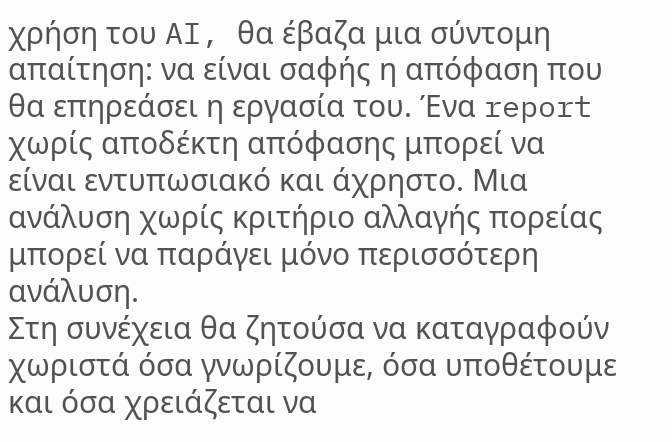χρήση του AI, θα έβαζα μια σύντομη απαίτηση: να είναι σαφής η απόφαση που θα επηρεάσει η εργασία του. Ένα report χωρίς αποδέκτη απόφασης μπορεί να είναι εντυπωσιακό και άχρηστο. Μια ανάλυση χωρίς κριτήριο αλλαγής πορείας μπορεί να παράγει μόνο περισσότερη ανάλυση.
Στη συνέχεια θα ζητούσα να καταγραφούν χωριστά όσα γνωρίζουμε, όσα υποθέτουμε και όσα χρειάζεται να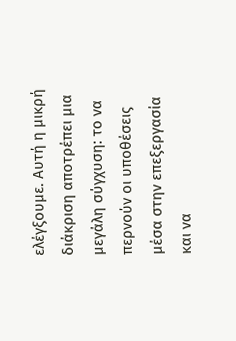ελέγξουμε. Αυτή η μικρή διάκριση αποτρέπει μια μεγάλη σύγχυση: το να περνούν οι υποθέσεις μέσα στην επεξεργασία και να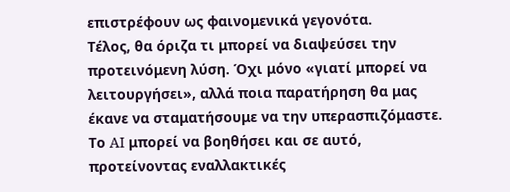επιστρέφουν ως φαινομενικά γεγονότα.
Τέλος, θα όριζα τι μπορεί να διαψεύσει την προτεινόμενη λύση. Όχι μόνο «γιατί μπορεί να λειτουργήσει», αλλά ποια παρατήρηση θα μας έκανε να σταματήσουμε να την υπερασπιζόμαστε. Το AI μπορεί να βοηθήσει και σε αυτό, προτείνοντας εναλλακτικές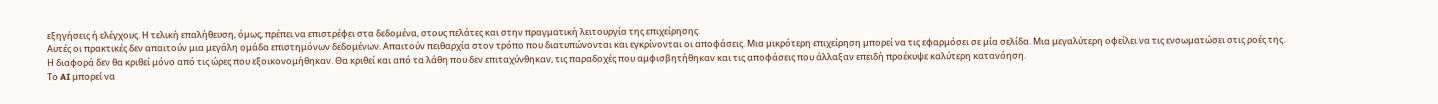εξηγήσεις ή ελέγχους. Η τελική επαλήθευση, όμως, πρέπει να επιστρέφει στα δεδομένα, στους πελάτες και στην πραγματική λειτουργία της επιχείρησης.
Αυτές οι πρακτικές δεν απαιτούν μια μεγάλη ομάδα επιστημόνων δεδομένων. Απαιτούν πειθαρχία στον τρόπο που διατυπώνονται και εγκρίνονται οι αποφάσεις. Μια μικρότερη επιχείρηση μπορεί να τις εφαρμόσει σε μία σελίδα. Μια μεγαλύτερη οφείλει να τις ενσωματώσει στις ροές της.
Η διαφορά δεν θα κριθεί μόνο από τις ώρες που εξοικονομήθηκαν. Θα κριθεί και από τα λάθη που δεν επιταχύνθηκαν, τις παραδοχές που αμφισβητήθηκαν και τις αποφάσεις που άλλαξαν επειδή προέκυψε καλύτερη κατανόηση.
Το AI μπορεί να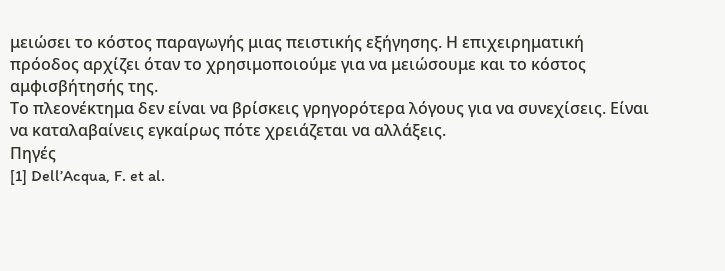μειώσει το κόστος παραγωγής μιας πειστικής εξήγησης. Η επιχειρηματική πρόοδος αρχίζει όταν το χρησιμοποιούμε για να μειώσουμε και το κόστος αμφισβήτησής της.
Το πλεονέκτημα δεν είναι να βρίσκεις γρηγορότερα λόγους για να συνεχίσεις. Είναι να καταλαβαίνεις εγκαίρως πότε χρειάζεται να αλλάξεις.
Πηγές
[1] Dell’Acqua, F. et al.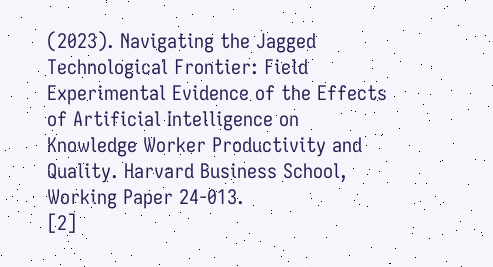(2023). Navigating the Jagged Technological Frontier: Field Experimental Evidence of the Effects of Artificial Intelligence on Knowledge Worker Productivity and Quality. Harvard Business School, Working Paper 24-013.
[2]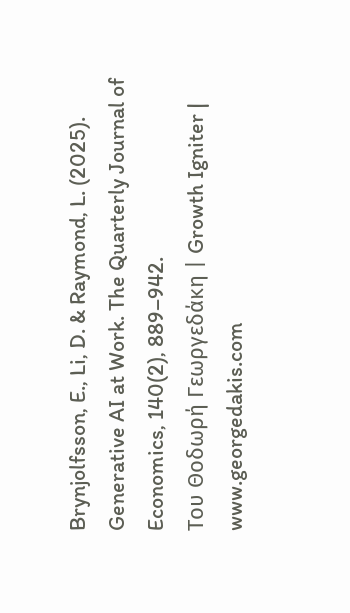Brynjolfsson, E., Li, D. & Raymond, L. (2025). Generative AI at Work. The Quarterly Journal of Economics, 140(2), 889–942.
Του Θοδωρή Γεωργεδάκη | Growth Igniter | www.georgedakis.com